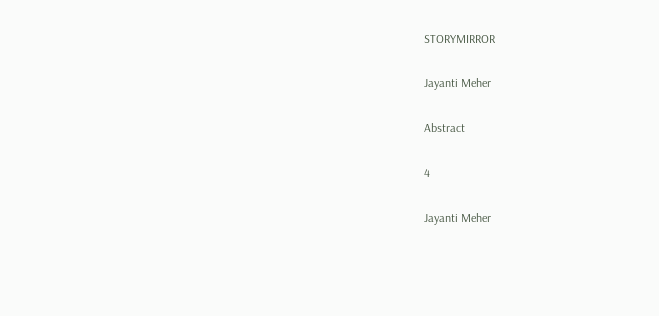STORYMIRROR

Jayanti Meher

Abstract

4

Jayanti Meher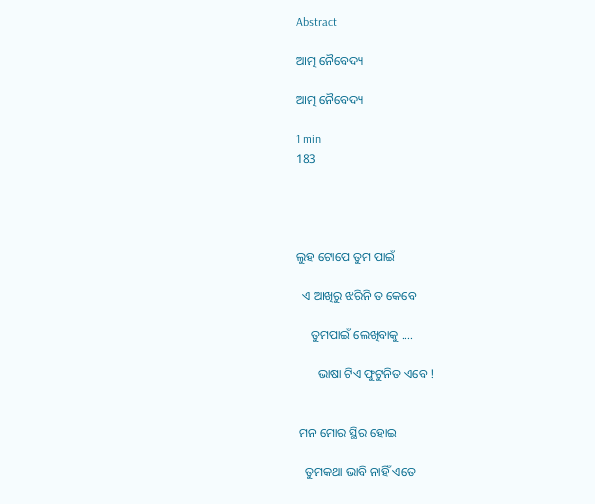Abstract

ଆତ୍ମ ନୈବେଦ୍ୟ

ଆତ୍ମ ନୈବେଦ୍ୟ

1 min
183




ଲୁହ ଟୋପେ ତୁମ ପାଇଁ

  ଏ ଆଖିରୁ ଝରିନି ତ କେବେ

     ତୁମପାଇଁ ଲେଖିବାକୁ ....

       ଭାଷା ଟିଏ ଫୁଟୁନିତ ଏବେ !


 ମନ ମୋର ସ୍ଥିର ହୋଇ

   ତୁମକଥା ଭାବି ନାହିଁ ଏତେ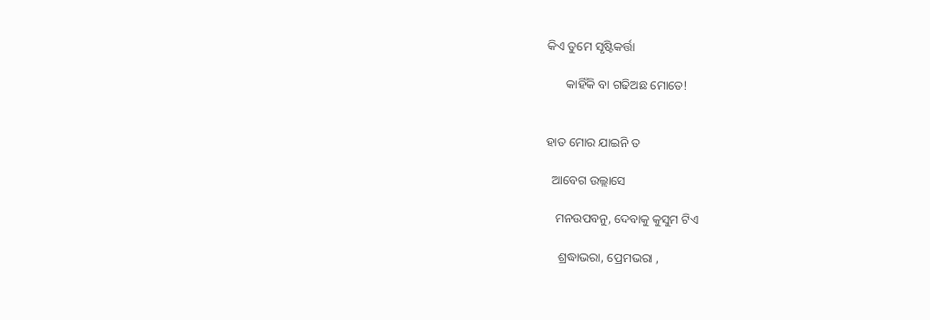କିଏ ତୁମେ ସୃଷ୍ଟିକର୍ତ୍ତା

      କାହିଁକି ବା ଗଢିଅଛ ମୋତେ!


ହାତ ମୋର ଯାଇନି ତ

  ଆବେଗ ଉଲ୍ଲାସେ

   ମନଉପବନୁ, ଦେବାକୁ କୁସୁମ ଟିଏ

    ଶ୍ରଦ୍ଧାଭରା, ପ୍ରେମଭରା ,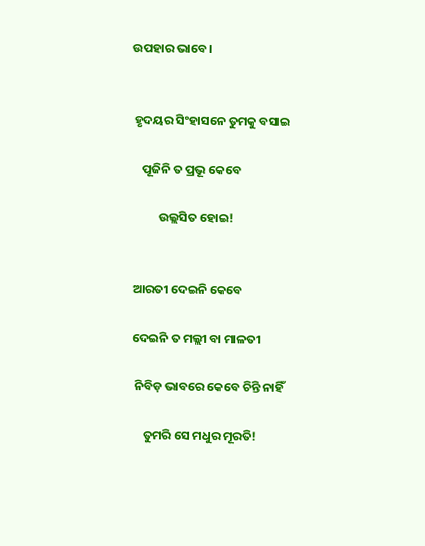ଉପହାର ଭାବେ।


 ହୃଦୟର ସିଂହାସନେ ତୁମକୁ ବସାଇ

    ପୂଜିନି ତ ପ୍ରଭୂ କେବେ

          ଉଲ୍ଲସିତ ହୋଇ!


 ଆରତୀ ଦେଇନି କେବେ

 ଦେଇନି ତ ମଲ୍ଲୀ ବା ମାଳତୀ

  ନିବିଡ଼ ଭାବରେ କେବେ ଚିନ୍ତି ନାହିଁ

     ତୁମରି ସେ ମଧୁର ମୂରତି!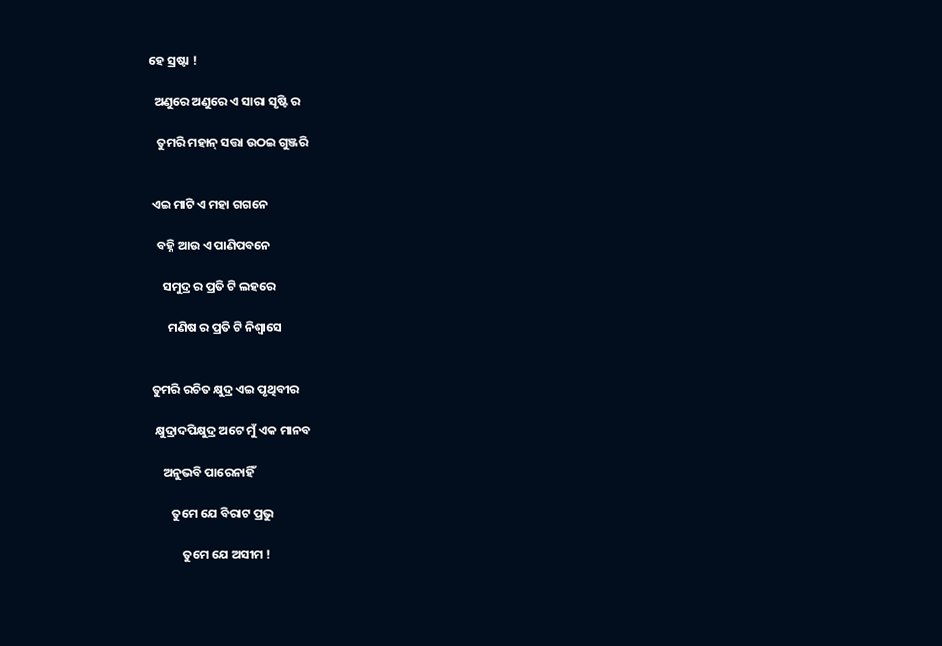ହେ ସ୍ରଷ୍ଟା !

  ଅଣୁରେ ଅଣୁରେ ଏ ସାରା ସୃଷ୍ଟି ର

   ତୁମରି ମହାନ୍ ସତ୍ତା ଉଠଇ ଗୁଞ୍ଜରି


 ଏଇ ମାଟି ଏ ମହା ଗଗନେ

   ବହ୍ନି ଆଉ ଏ ପାଣିପବନେ

     ସମୁଦ୍ର ର ପ୍ରତି ଟି ଲହରେ

       ମଣିଷ ର ପ୍ରତି ଟି ନିଶ୍ଵାସେ


 ତୁମରି ରଚିତ କ୍ଷୁଦ୍ର ଏଇ ପୃଥିବୀର

  କ୍ଷୁଦ୍ରାଦପିକ୍ଷୁଦ୍ର ଅଟେ ମୁଁ ଏକ ମାନବ

     ଅନୁଭବି ପାରେନାହିଁ

        ତୁମେ ଯେ ବିରାଟ ପ୍ରଭୁ

            ତୁମେ ଯେ ଅସୀମ !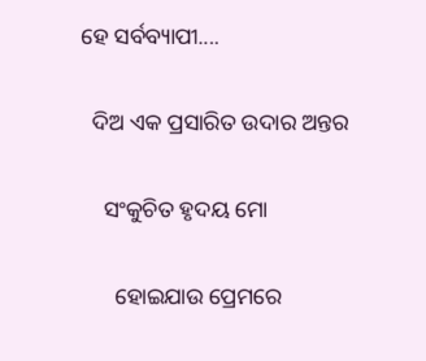ହେ ସର୍ବବ୍ୟାପୀ....

  ଦିଅ ଏକ ପ୍ରସାରିତ ଉଦାର ଅନ୍ତର

    ସଂକୁଚିତ ହୃଦୟ ମୋ

      ହୋଇଯାଉ ପ୍ରେମରେ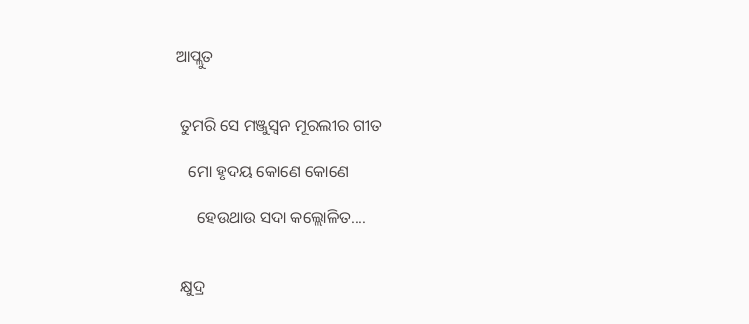ଆପ୍ଲୁତ


 ତୁମରି ସେ ମଞ୍ଜୁସ୍ବନ ମୂରଲୀର ଗୀତ

   ମୋ ହୃଦୟ କୋଣେ କୋଣେ

     ହେଉଥାଉ ସଦା କଲ୍ଲୋଳିତ....


 କ୍ଷୁଦ୍ର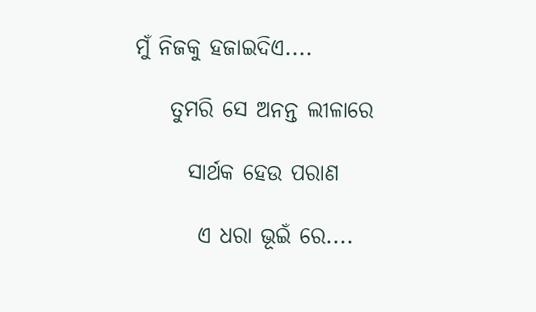ମୁଁ ନିଜକୁ ହଜାଇଦିଏ....

    ତୁମରି ସେ ଅନନ୍ତ ଲୀଳାରେ

      ସାର୍ଥକ ହେଉ ପରାଣ

       ଏ ଧରା ଭୂଇଁ ରେ....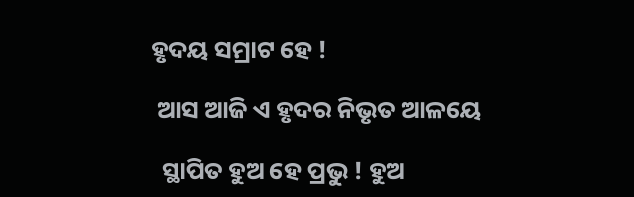ହୃଦୟ ସମ୍ରାଟ ହେ !

 ଆସ ଆଜି ଏ ହୃଦର ନିଭୃତ ଆଳୟେ

  ସ୍ଥାପିତ ହୁଅ ହେ ପ୍ରଭୁ ! ହୁଅ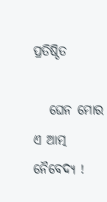ପ୍ରତିଷ୍ଠିତ

   ଘେନ ମୋର ଏ ଆତ୍ମ ନୈବେଦ୍ୟ !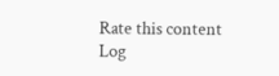Rate this content
Log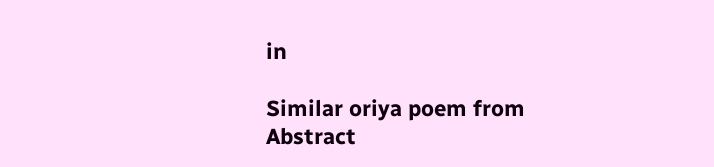in

Similar oriya poem from Abstract